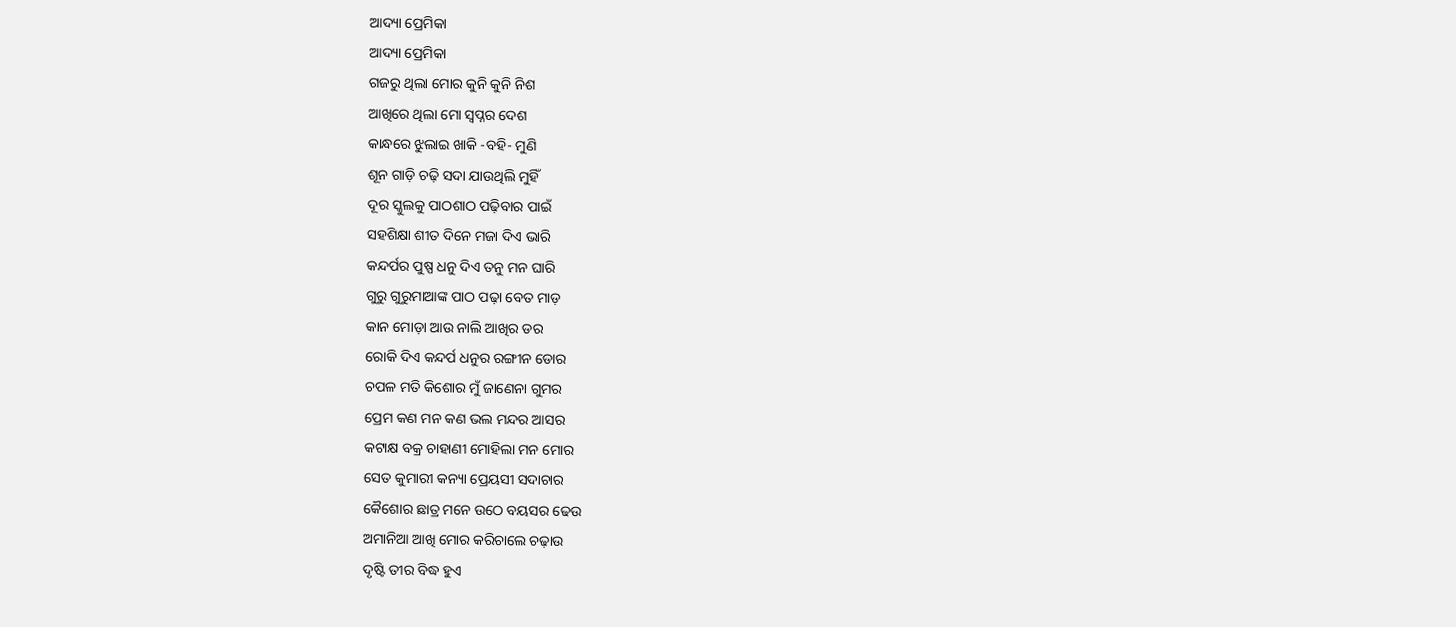ଆଦ୍ୟା ପ୍ରେମିକା
ଆଦ୍ୟା ପ୍ରେମିକା
ଗଜରୁ ଥିଲା ମୋର କୁନି କୁନି ନିଶ
ଆଖିରେ ଥିଲା ମୋ ସ୍ୱପ୍ନର ଦେଶ
କାନ୍ଧରେ ଝୁଲାଇ ଖାକି -ବହି- ମୁଣି
ଶୂନ ଗାଡ଼ି ଚଢ଼ି ସଦା ଯାଉଥିଲି ମୁହିଁ
ଦୂର ସ୍କୁଲକୁ ପାଠଶାଠ ପଢ଼ିବାର ପାଇଁ
ସହଶିକ୍ଷା ଶୀତ ଦିନେ ମଜା ଦିଏ ଭାରି
କନ୍ଦର୍ପର ପୁଷ୍ପ ଧନୁ ଦିଏ ତନୁ ମନ ଘାରି
ଗୁରୁ ଗୁରୁମାଆଙ୍କ ପାଠ ପଢ଼ା ବେତ ମାଡ଼
କାନ ମୋଡ଼ା ଆଉ ନାଲି ଆଖିର ଡର
ରୋକି ଦିଏ କନ୍ଦର୍ପ ଧନୁର ରଙ୍ଗୀନ ଡୋର
ଚପଳ ମତି କିଶୋର ମୁଁ ଜାଣେନା ଗୁମର
ପ୍ରେମ କଣ ମନ କଣ ଭଲ ମନ୍ଦର ଆସର
କଟାକ୍ଷ ବକ୍ର ଚାହାଣୀ ମୋହିଲା ମନ ମୋର
ସେତ କୁମାରୀ କନ୍ୟା ପ୍ରେୟସୀ ସଦାଚାର
କୈଶୋର ଛାତ୍ର ମନେ ଉଠେ ବୟସର ଢେଉ
ଅମାନିଆ ଆଖି ମୋର କରିଚାଲେ ଚଢ଼ାଉ
ଦୃଷ୍ଟି ତୀର ବିଦ୍ଧ ହୁଏ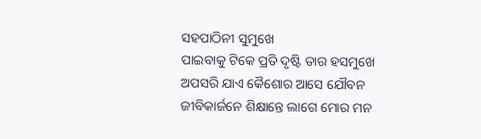ସହପାଠିନୀ ସୁମୁଖେ
ପାଇବାକୁ ଟିକେ ପ୍ରତି ଦୃଷ୍ଟି ତାର ହସମୁଖେ
ଅପସରି ଯାଏ କୈଶୋର ଆସେ ଯୌବନ
ଜୀବିକାର୍ଜନେ ଶିକ୍ଷାନ୍ତେ ଲାଗେ ମୋର ମନ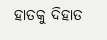ହାତକୁ ଦିହାତ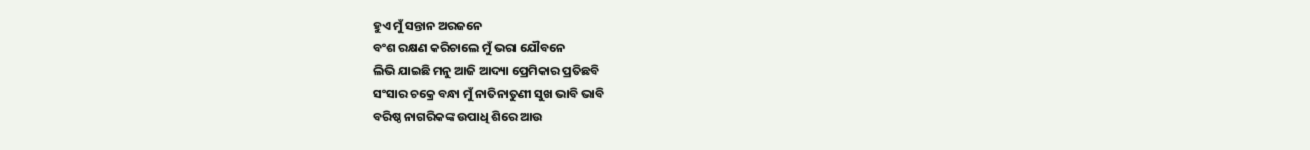ହୁଏ ମୁଁ ସନ୍ତାନ ଅରଜନେ
ବଂଶ ରକ୍ଷଣ କରିଚାଲେ ମୁଁ ଭରା ଯୌବନେ
ଲିଭି ଯାଇଛି ମନୁ ଆଜି ଆଦ୍ୟା ପ୍ରେମିକାର ପ୍ରତିଛବି
ସଂସାର ଚକ୍ରେ ବନ୍ଧା ମୁଁ ନାତିନାତୁଣୀ ସୁଖ ଭାବି ଭାବି
ବରିଷ୍ଠ ନାଗରିକଙ୍କ ଉପାଧି ଶିରେ ଆଉ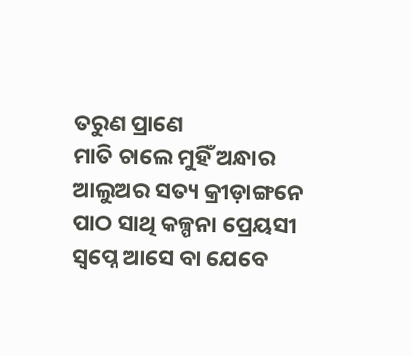ତରୁଣ ପ୍ରାଣେ
ମାତି ଚାଲେ ମୁହିଁ ଅନ୍ଧାର ଆଲୁଅର ସତ୍ୟ କ୍ରୀଡ଼ାଙ୍ଗନେ
ପାଠ ସାଥି କଳ୍ପନା ପ୍ରେୟସୀ ସ୍ୱପ୍ନେ ଆସେ ବା ଯେବେ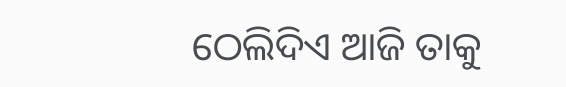ଠେଲିଦିଏ ଆଜି ତାକୁ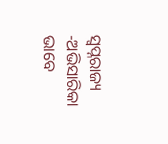ସ୍ୱପ୍ନରାଜ୍ୟ -ଅଭିସାରିକା ଭାବେ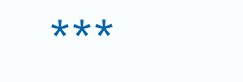***